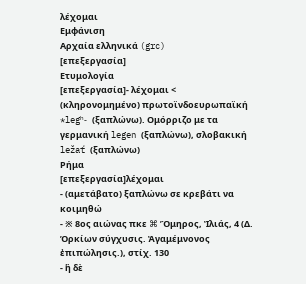λέχομαι
Εμφάνιση
Αρχαία ελληνικά (grc)
[επεξεργασία]
Ετυμολογία
[επεξεργασία]- λέχομαι < (κληρονομημένο) πρωτοϊνδοευρωπαϊκή *legʰ- (ξαπλώνω). Ομόρριζο με τα γερμανική legen (ξαπλώνω), σλοβακική ležať (ξαπλώνω)
Ρήμα
[επεξεργασία]λέχομαι
- (αμετάβατο) ξαπλώνω σε κρεβάτι να κοιμηθώ
- ※ 8ος αιώνας πκε ⌘ Ὅμηρος, Ἰλιάς, 4 (Δ. Ὁρκίων σύγχυσις. Ἀγαμέμνονος ἐπιπώλησις.), στίχ. 130
- ἣ δὲ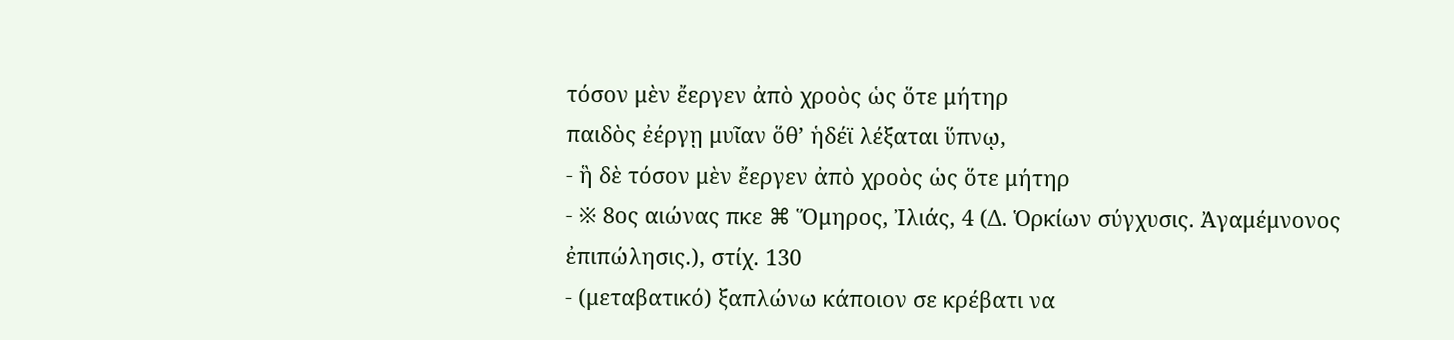τόσον μὲν ἔεργεν ἀπὸ χροὸς ὡς ὅτε μήτηρ
παιδὸς ἐέργῃ μυῖαν ὅθ’ ἡδέϊ λέξαται ὕπνῳ,
- ἣ δὲ τόσον μὲν ἔεργεν ἀπὸ χροὸς ὡς ὅτε μήτηρ
- ※ 8ος αιώνας πκε ⌘ Ὅμηρος, Ἰλιάς, 4 (Δ. Ὁρκίων σύγχυσις. Ἀγαμέμνονος ἐπιπώλησις.), στίχ. 130
- (μεταβατικό) ξαπλώνω κάποιον σε κρέβατι να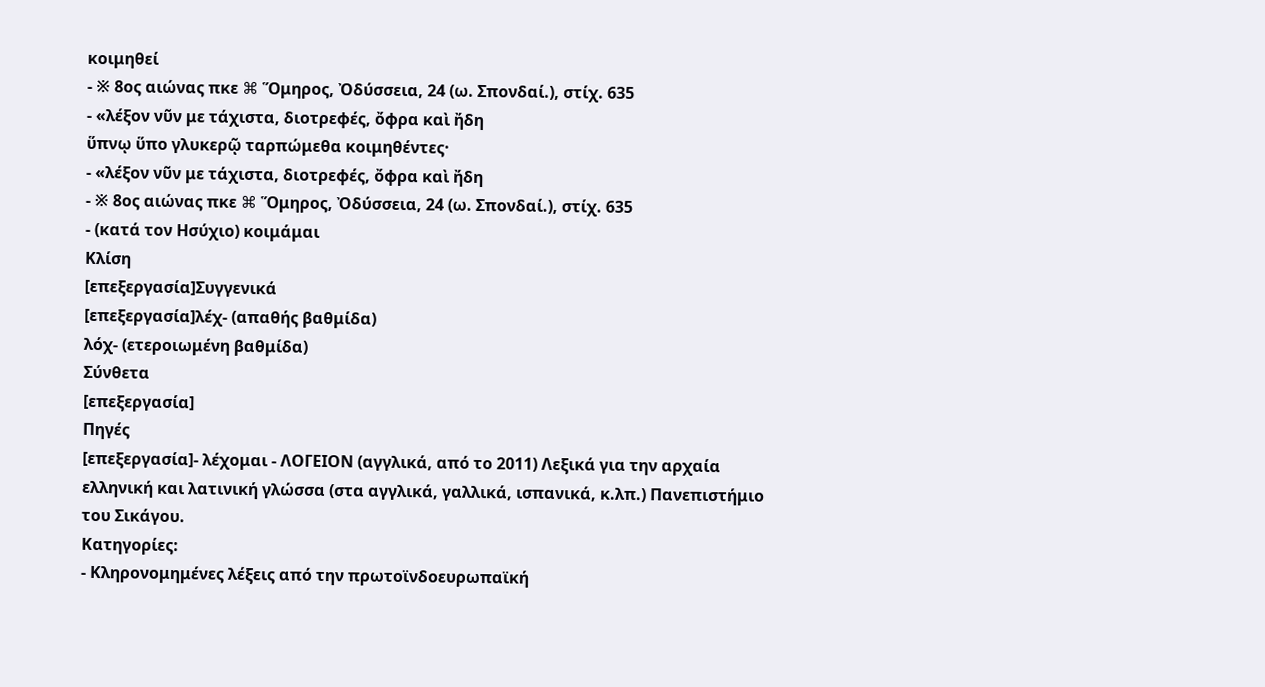κοιμηθεί
- ※ 8ος αιώνας πκε ⌘ Ὅμηρος, Ὀδύσσεια, 24 (ω. Σπονδαί.), στίχ. 635
- «λέξον νῦν με τάχιστα, διοτρεφές, ὄφρα καὶ ἤδη
ὕπνῳ ὕπο γλυκερῷ ταρπώμεθα κοιμηθέντες·
- «λέξον νῦν με τάχιστα, διοτρεφές, ὄφρα καὶ ἤδη
- ※ 8ος αιώνας πκε ⌘ Ὅμηρος, Ὀδύσσεια, 24 (ω. Σπονδαί.), στίχ. 635
- (κατά τον Ησύχιο) κοιμάμαι
Κλίση
[επεξεργασία]Συγγενικά
[επεξεργασία]λέχ- (απαθής βαθμίδα)
λόχ- (ετεροιωμένη βαθμίδα)
Σύνθετα
[επεξεργασία]
Πηγές
[επεξεργασία]- λέχομαι - ΛΟΓΕΙΟΝ (αγγλικά, από το 2011) Λεξικά για την αρχαία ελληνική και λατινική γλώσσα (στα αγγλικά, γαλλικά, ισπανικά, κ.λπ.) Πανεπιστήμιο του Σικάγου.
Κατηγορίες:
- Κληρονομημένες λέξεις από την πρωτοϊνδοευρωπαϊκή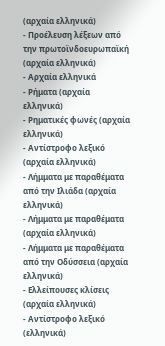(αρχαία ελληνικά)
- Προέλευση λέξεων από την πρωτοϊνδοευρωπαϊκή (αρχαία ελληνικά)
- Αρχαία ελληνικά
- Ρήματα (αρχαία ελληνικά)
- Ρηματικές φωνές (αρχαία ελληνικά)
- Αντίστροφο λεξικό (αρχαία ελληνικά)
- Λήμματα με παραθέματα από την Ιλιάδα (αρχαία ελληνικά)
- Λήμματα με παραθέματα (αρχαία ελληνικά)
- Λήμματα με παραθέματα από την Οδύσσεια (αρχαία ελληνικά)
- Ελλείπουσες κλίσεις (αρχαία ελληνικά)
- Αντίστροφο λεξικό (ελληνικά)